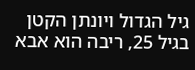גיל הגדול ויונתן הקטן
בגיל 25, ריבה הוא אבא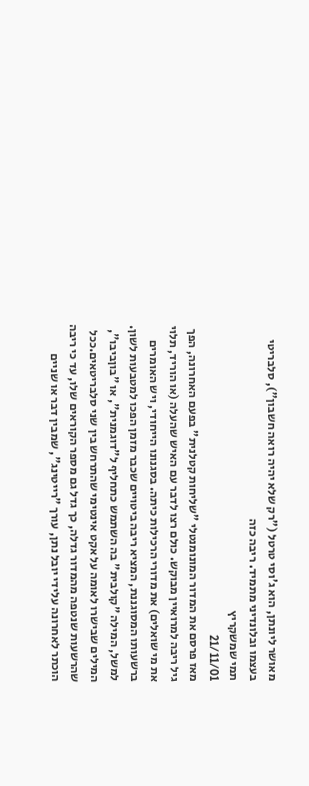מאושר ליונתן, הוא ג'וסי טרטל ("רק שלא יהיה רואה חשבון"), סלבריטי בעצמו ובלונדיני מתמיד. ריבה כזה
תמי שמשקריץ
21/11/01
מאז פרסם את המדור המונומנטלי "שליחות קטלנית" בפעם האחרונה, הפך גיל ריבה למרואיין מבוקש. כולם רצו לדבר עם האיש שהעלה (או הוריד, תלוי את מי שואלים) את מדורי הרכילות כיתה. בסגנונו הייחודי, ויש האומרים ברשעותו המסוגננת, המציא ריבה ביטויים שכבר מזמן הפכו למטבעות לשון. למשל, המילה "קולבית" בה השתמש כתחליף ל"דוגמנית", או "בוןביבו", המילים שבישרו לאומה על אקט אינטימי שהתרחש בין שני סלבריטאים.ככל שהרשעות שנטפה מהמדור גדלה, כך גדל גם מספר הקוראים שלו, עד כי ריבה הוכתר לאחרונה עלידי יובל נתן, עורך "רייטינג", שמבין דבר או שניים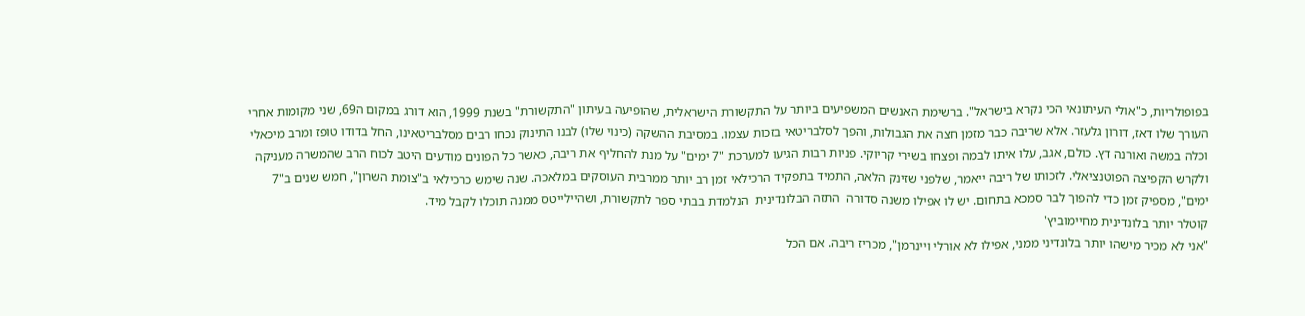בפופולריות, כ"אולי העיתונאי הכי נקרא בישראל". ברשימת האנשים המשפיעים ביותר על התקשורת הישראלית, שהופיעה בעיתון "התקשורת" בשנת 1999, הוא דורג במקום ה69, שני מקומות אחרי העורך שלו דאז, דורון גלעזר. אלא שריבה כבר מזמן חצה את הגבולות, והפך לסלבריטאי בזכות עצמו. במסיבת ההשקה (כינוי שלו) לבנו התינוק נכחו רבים מסלבריטאינו, החל בדודו טופז ומרב מיכאלי וכלה במשה ואורנה דץ. כולם, אגב, עלו איתו לבמה ופצחו בשירי קריוקי. פניות רבות הגיעו למערכת "7 ימים" על מנת להחליף את ריבה, כאשר כל הפונים מודעים היטב לכוח הרב שהמשרה מעניקה ולקרש הקפיצה הפוטנציאלי. לזכותו של ריבה ייאמר, שלפני שזינק הלאה, התמיד בתפקיד הרכילאי זמן רב יותר ממרבית העוסקים במלאכה. שנה שימש כרכילאי ב"צומת השרון", חמש שנים ב"7 ימים", מספיק זמן כדי להפוך לבר סמכא בתחום. יש לו אפילו משנה סדורה  התזה הבלונדינית  הנלמדת בבתי ספר לתקשורת, ושהיילייטס ממנה תוכלו לקבל מיד.
קוטלר יותר בלונדינית מחיימוביץ'
"אני לא מכיר מישהו יותר בלונדיני ממני, אפילו לא אורלי ויינרמן", מכריז ריבה. אם הכל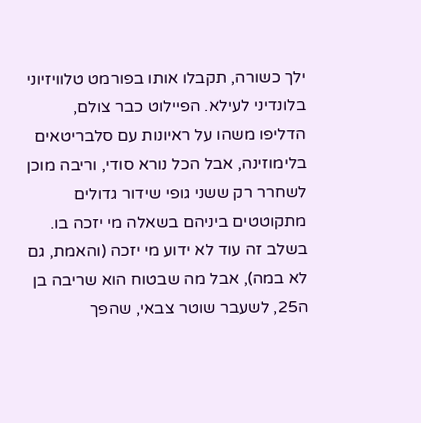ילך כשורה, תקבלו אותו בפורמט טלוויזיוני בלונדיני לעילא. הפיילוט כבר צולם, הדליפו משהו על ראיונות עם סלבריטאים בלימוזינה, אבל הכל נורא סודי, וריבה מוכן לשחרר רק ששני גופי שידור גדולים מתקוטטים ביניהם בשאלה מי יזכה בו. בשלב זה עוד לא ידוע מי יזכה (והאמת, גם לא במה), אבל מה שבטוח הוא שריבה בן ה25, לשעבר שוטר צבאי, שהפך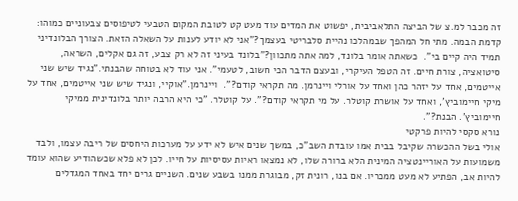זה מכבר למ.צ של הביצה התלאביבית, יפשוט את המדים עוד מעט קט לטובת המקום הטבעי לטיפוסים צבעוניים כמוהו: קדמת הבמה. מתי חל המהפך שבמהלכו נהיית סלבריטי בעצמך?"אני לא יודע לענות על השאלה הזאת. הצורך הבלונדיני תמיד היה קיים בי".  כשאתה אומר בלונד, למה אתה מתכוון?"בלונד בעיני זה לא רק צבע, זה גם אקלים, השראה, סיטואציה, צורת חיים. זה הטפל העיקרי, ובעצם הדבר הכי חשוב, לטעמי". אני עוד לא בטוחה שהבנתי."נגיד שיש שני אייטמים, אחד על יזהר כהן ואחד על אורלי ויינרמן. מה תקראי קודם?".  ויינרמן."אוקיי, ונגיד שיש שני אייטמים, אחד על מיקי חיימוביץ', ואחד על אושרת קוטלר. על מי תקראי קודם?". על קוטלר. "כי היא הרבה יותר בלונדינית ממיקי חיימוביץ'. הבנת?".
נורא סקסי להיות פרקטי
אולי בשל ההכשרה שקיבל בבית אמו עובדת השב"כ, במשך שנים איש לא ידע על מערכות היחסים של ריבה עצמו, ולבד משמועות על האוריינטציה המינית הלא ברורה שלו, לא נמצאו ראיות עסיסיות על חייו. לכן לא פלא שכשהודיע שהוא עומד להיות אב, הפתיע לא מעט ממכריו. אם בנו, רונית זק, מבוגרת ממנו בשבע שנים. השניים גרים יחד באחד המגדלים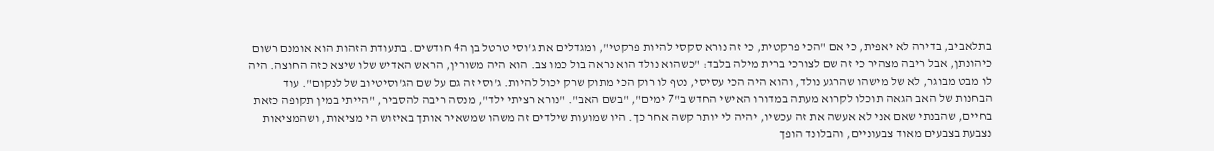בתלאביב, בדירה לא יאפית, כי אם "הכי פרקטית, כי זה נורא סקסי להיות פרקטי", ומגדלים את ג'וסי טרטל בן ה4 חודשים. בתעודת הזהות הוא אומנם רשום כיהונתן, אבל ריבה מצהיר כי זה שם לצורכי ברית מילה בלבד: "כשהוא נולד הוא נראה בול כמו צב. הוא היה משורין, הראש האדיש שלו שיצא כזה החוצה. היה לו מבט מבוגר, לא של מישהו שהרגע נולד, והוא היה הכי עסיסי, נטף לו רוק הכי מתוק שרק יכול להיות. ג'וסי זה גם על שם הג'וסיטיוב של לנקום". עוד הבחנות של האב הגאה תוכלו לקרוא מעתה במדורו האישי החדש ב"7 ימים", "בשם האב". "נורא רציתי ילד", מנסה ריבה להסביר, "הייתי במין תקופה כזאת בחיים, שהבנתי שאם אני לא אעשה את זה עכשיו, יהיה לי יותר קשה אחר כך. היו שמועות שילדים זה משהו שמשאיר אותך באיזוש הי מציאות, ושהמציאות נצבעת בצבעים מאוד צבעוניים, והבלונד הופך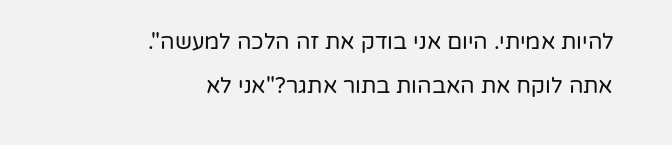להיות אמיתי. היום אני בודק את זה הלכה למעשה".  אתה לוקח את האבהות בתור אתגר?"אני לא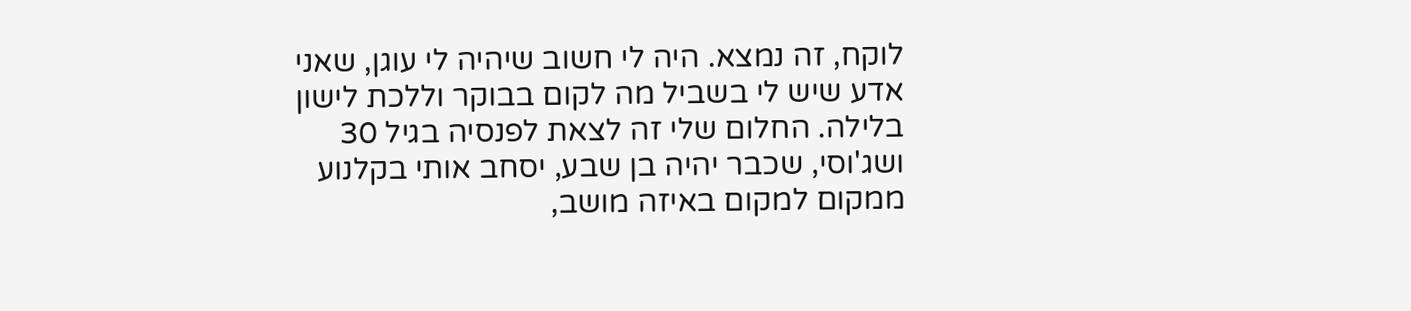לוקח, זה נמצא. היה לי חשוב שיהיה לי עוגן, שאני אדע שיש לי בשביל מה לקום בבוקר וללכת לישון בלילה. החלום שלי זה לצאת לפנסיה בגיל 30 ושג'וסי, שכבר יהיה בן שבע, יסחב אותי בקלנוע ממקום למקום באיזה מושב,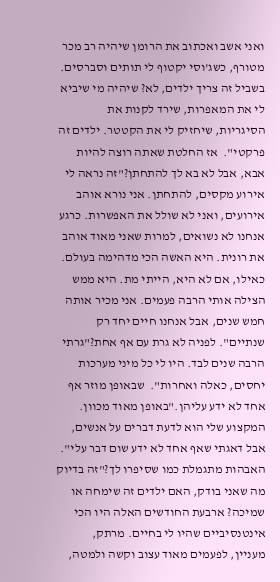ואני אשב ואכתוב את הרומן שיהיה רב מכר מטורף, כשג'וסי יקטוף לי תותים וסברסים. בשביל זה צריך ילדים, לא? שיהיה מי שיביא לי את המאפרות, שירד לקנות את הסיגריות, שיחזיק לי את הקטטר. ילדים זה פרקטי".  אז החלטת שאתה רוצה להיות אבא, אבל לא בא לך להתחתן?"זה נראה לי אירוע מקסים, להתחתן. אני נורא אוהב אירועים, ואני לא שולל את האפשרות. כרגע אנחנו לא נשואים, למרות שאני מאוד אוהב את רונית. היא האשה הכי מדהימה בעולם. כאילו, אם לא היא, הייתי מת. היא ממש הצילה אותי הרבה פעמים. אני מכיר אותה חמש שנים, אבל אנחנו חיים יחד רק שנתיים". לפניה לא גרת עם אף אחת?"גרתי הרבה שנים לבד. היו לי כל מיני מערכות יחסים, כאלה ואחרות".  שבאופן מוזר אף אחד לא ידע עליהן."באופן מאוד מכוון. המקצוע שלי הוא לדעת דברים על אנשים, אבל דאגתי שאף אחד לא ידע שום דבר עלי". האבהות מתגמלת כמו שסיפרו לך?"זה בדיוק מה שאני בודק, האם ילדים זה שימחה או שמיכה? ארבעת החודשים האלה היו הכי אינטנסיביים שהיו לי בחיים. מרתק, מעניין, לפעמים מאוד עצוב וקשה ולמטה,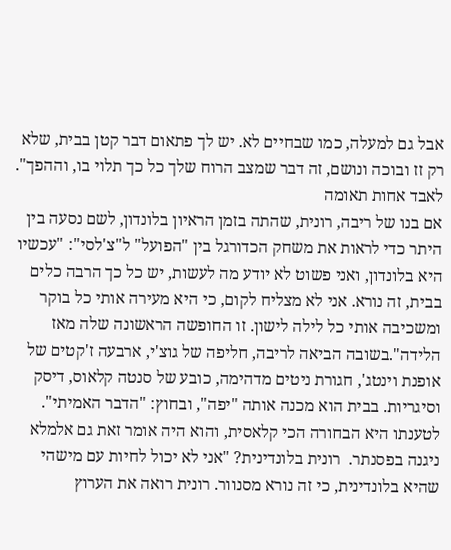אבל גם למעלה, כמו שבחיים לא. יש לך פתאום דבר קטן בבית, שלא רק זז ובוכה ונושם, זה דבר שמצב הרוח שלך כל כך תלוי בו, וההפך".
לאבד אחות תאומה
אם בנו של ריבה, רונית, שהתה בזמן הראיון בלונדון, לשם נסעה בין היתר כדי לראות את משחק הכדורגל בין "הפועל" ל"צ'לסי": "עכשיו היא בלונדון, ואני פשוט לא יודע מה לעשות, יש כל כך הרבה כלים בבית, זה נורא. אני לא מצליח לקום, כי היא מעירה אותי כל בוקר ומשכיבה אותי כל לילה לישון. זו החופשה הראשונה שלה מאז הלידה".בשובה הביאה לריבה, חליפה של גוצ'י, ארבעה ז'קטים של אופנת וינטג', חגורת ניטים מדהימה, כובע של סנטה קלאוס, דיסק וסיגריות. בבית הוא מכנה אותה "יפה", ובחוץ: "הדבר האמיתי". לטענתו היא הבחורה הכי קלאסית, והוא היה אומר זאת גם אלמלא ניגנה בפסנתר.  רונית בלונדינית? "אני לא יכול לחיות עם מישהי שהיא בלונדינית, כי זה נורא מסנוור. רונית רואה את הערוץ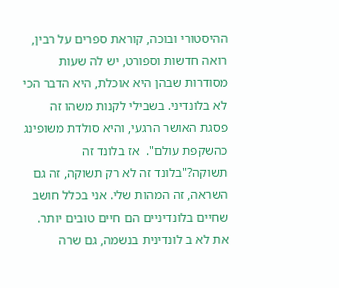ההיסטורי ובוכה, קוראת ספרים על רבין, רואה חדשות וספורט, יש לה שעות מסודרות שבהן היא אוכלת, היא הדבר הכי לא בלונדיני. בשבילי לקנות משהו זה פסגת האושר הרגעי, והיא סולדת משופינג כהשקפת עולם".  אז בלונד זה תשוקה?"בלונד זה לא רק תשוקה, זה גם השראה, זה המהות שלי. אני בכלל חושב שחיים בלונדיניים הם חיים טובים יותר. את לא ב לונדינית בנשמה, גם שרה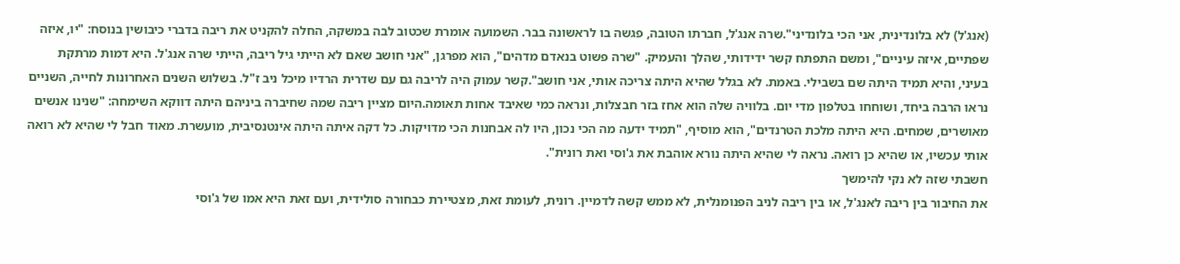(אנג'ל) לא בלונדינית, אני הכי בלונדיני".שרה אנג'ל, חברתו הטובה, פגשה בו לראשונה בבר. השמועה אומרת שכטוב לבה במשקה, החלה להקניט את ריבה בדברי כיבושין בנוסח: "יו, איזה שפתיים, איזה עיניים", ומשם התפתח קשר ידידותי, שהלך והעמיק. "שרה פשוט בנאדם מדהים", הוא מפרגן, "אני חושב שאם לא הייתי גיל ריבה, הייתי שרה אנג'ל. היא דמות מרתקת בעיני, והיא תמיד היתה שם בשבילי. באמת. לא בגלל שהיא היתה צריכה אותי, אני חושב".קשר עמוק היה לריבה גם עם שדרית הרדיו מיכל ניב ז"ל. בשלוש השנים האחרונות לחייה, השניים נראו הרבה ביחד, ושוחחו בטלפון מדי יום. בלוויה שלה הוא אחז בזר חבצלות, ונראה כמי שאיבד אחות תאומה.היום מציין ריבה שמה שחיברה ביניהם היתה דווקא השימחה: "שנינו אנשים מאושרים, שמחים. היא היתה מלכת הטרנדים", הוא מוסיף, "תמיד ידעה מה הכי נכון, היו לה אבחנות הכי מדויקות. כל דקה איתה היתה אינטנסיבית, מועשרת. מאוד חבל לי שהיא לא רואה אותי עכשיו, או שהיא כן רואה. נראה לי שהיא היתה נורא אוהבת את ג'וסי ואת רונית".
חשבתי שזה לא נקי להימשך
את החיבור בין ריבה לאנג'ל, או בין ריבה לניב הפנומנלית, לא ממש קשה לדמיין. רונית, לעומת זאת, מצטיירת כבחורה סולידית, ועם זאת היא אמו של ג'וסי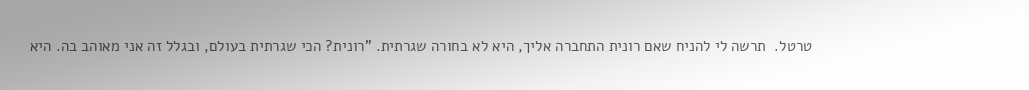טרטל.  תרשה לי להניח שאם רונית התחברה אליך, היא לא בחורה שגרתית. "רונית? הכי שגרתית בעולם, ובגלל זה אני מאוהב בה. היא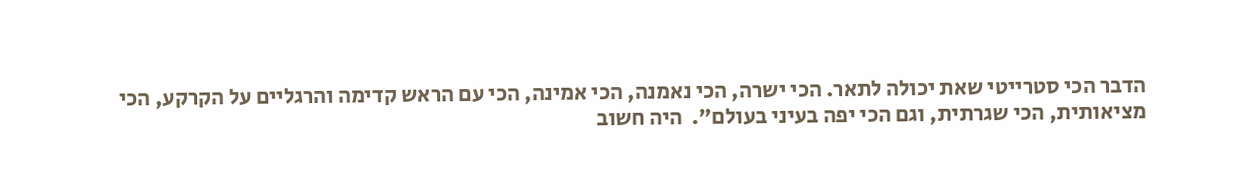הדבר הכי סטרייטי שאת יכולה לתאר. הכי ישרה, הכי נאמנה, הכי אמינה, הכי עם הראש קדימה והרגליים על הקרקע, הכי מציאותית, הכי שגרתית, וגם הכי יפה בעיני בעולם".  היה חשוב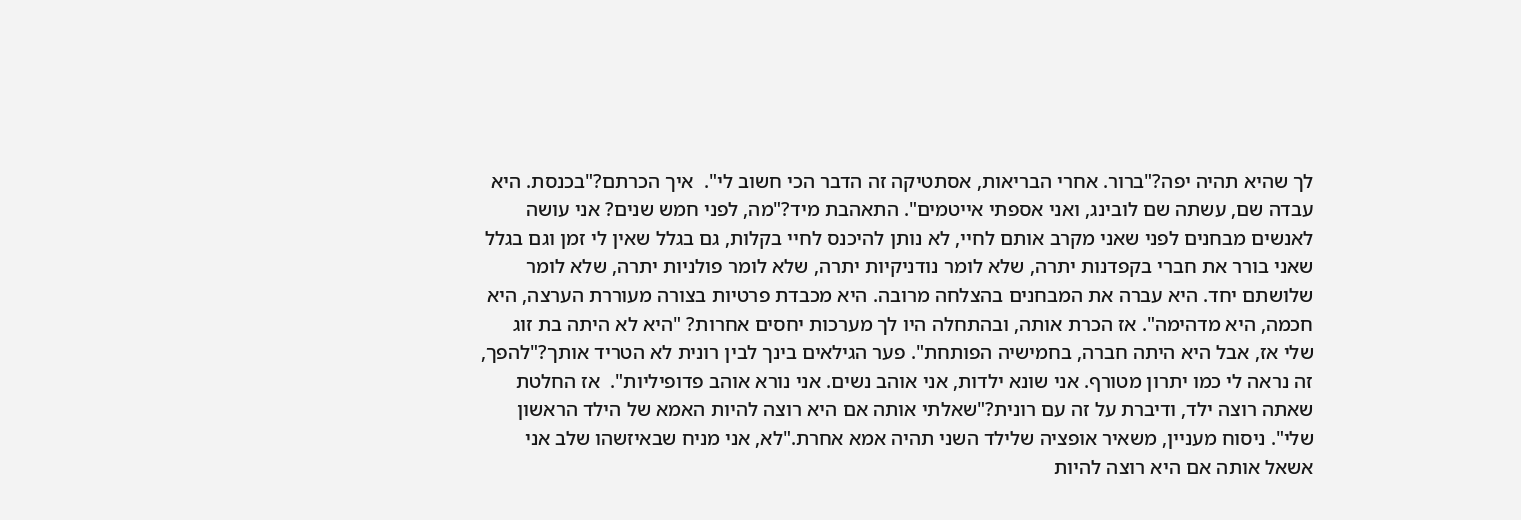לך שהיא תהיה יפה?"ברור. אחרי הבריאות, אסתטיקה זה הדבר הכי חשוב לי".  איך הכרתם?"בכנסת. היא עבדה שם, עשתה שם לובינג, ואני אספתי אייטמים". התאהבת מיד?"מה, לפני חמש שנים? אני עושה לאנשים מבחנים לפני שאני מקרב אותם לחיי, לא נותן להיכנס לחיי בקלות, גם בגלל שאין לי זמן וגם בגלל שאני בורר את חברי בקפדנות יתרה, שלא לומר נודניקיות יתרה, שלא לומר פולניות יתרה, שלא לומר שלושתם יחד. היא עברה את המבחנים בהצלחה מרובה. היא מכבדת פרטיות בצורה מעוררת הערצה, היא חכמה, היא מדהימה". אז הכרת אותה, ובהתחלה היו לך מערכות יחסים אחרות? "היא לא היתה בת זוג שלי אז, אבל היא היתה חברה, בחמישיה הפותחת". פער הגילאים בינך לבין רונית לא הטריד אותך?"להפך, זה נראה לי כמו יתרון מטורף. אני שונא ילדות, אני אוהב נשים. אני נורא אוהב פדופיליות".  אז החלטת שאתה רוצה ילד, ודיברת על זה עם רונית?"שאלתי אותה אם היא רוצה להיות האמא של הילד הראשון שלי". ניסוח מעניין, משאיר אופציה שלילד השני תהיה אמא אחרת."לא, אני מניח שבאיזשהו שלב אני אשאל אותה אם היא רוצה להיות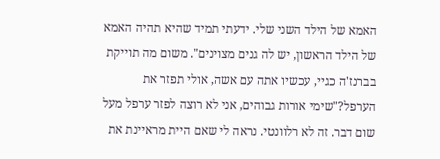האמא של הילד השני שלי. ידעתי תמיד שהיא תהיה האמא של הילד הראשון, יש לה גנים מצוינים". משום מה תוייקת בברנז'ה כגיי, עכשיו אתה עם אשה, אולי תפזר את הערפל?"שימי אורות גבוהים, אני לא רוצה לפזר ערפל מעל שום דבר. זה לא רלוונטי. נראה לי שאם היית מראיינת את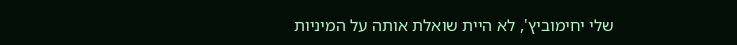שלי יחימוביץ', לא היית שואלת אותה על המיניות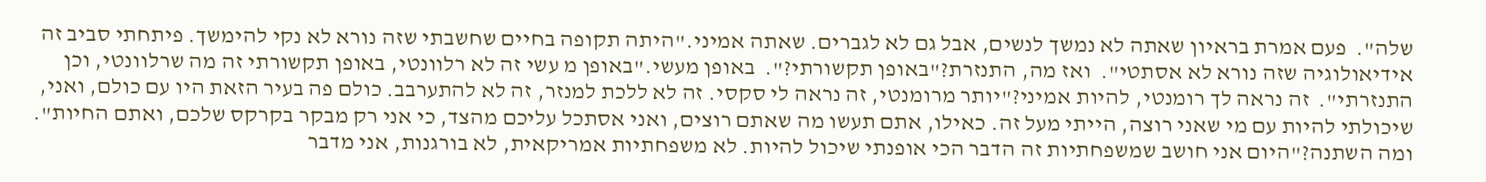שלה".  פעם אמרת בראיון שאתה לא נמשך לנשים, אבל גם לא לגברים. שאתה אמיני."היתה תקופה בחיים שחשבתי שזה נורא לא נקי להימשך. פיתחתי סביב זה אידיאולוגיה שזה נורא לא אסתטי".  ואז מה, התנזרת?"באופן תקשורתי?".  באופן מעשי."באופן מ עשי זה לא רלוונטי, באופן תקשורתי זה מה שרלוונטי, וכן התנזרתי".  זה נראה לך רומנטי, להיות אמיני?"יותר מרומנטי, זה נראה לי סקסי. זה לא ללכת למנזר, זה לא להתערבב. כולם פה בעיר הזאת היו עם כולם, ואני, שיכולתי להיות עם מי שאני רוצה, הייתי מעל זה. כאילו, אתם תעשו מה שאתם רוצים, ואני אסתכל עליכם מהצד, כי אני רק מבקר בקרקס שלכם, ואתם החיות". ומה השתנה?"היום אני חושב שמשפחתיות זה הדבר הכי אופנתי שיכול להיות. לא משפחתיות אמריקאית, לא בורגנות, אני מדבר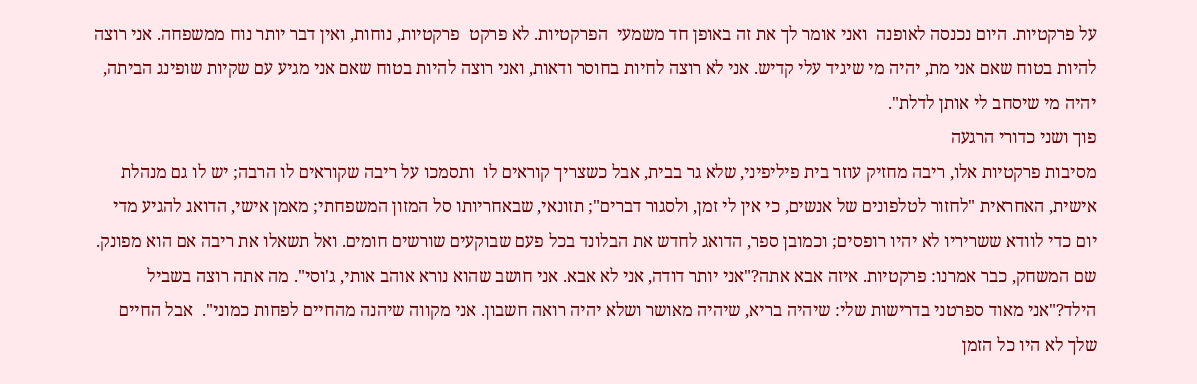על פרקטיות. היום נכנסה לאופנה  ואני אומר לך את זה באופן חד משמעי  הפרקטיות. לא פרקט  פרקטיות, נוחות, ואין דבר יותר נוח ממשפחה. אני רוצה להיות בטוח שאם אני מת, יהיה מי שיגיד עלי קדיש. אני לא רוצה לחיות בחוסר ודאות, ואני רוצה להיות בטוח שאם אני מגיע עם שקיות שופינג הביתה, יהיה מי שיסחב לי אותן לדלת".
פוך ושני כדורי הרגעה
מסיבות פרקטיות אלו, ריבה מחזיק עוזר בית פיליפיני, שלא גר בבית, אבל כשצריך קוראים לו  ותסמכו על ריבה שקוראים לו הרבה; יש לו גם מנהלת אישית, האחראית "לחזור לטלפונים של אנשים, כי אין לי זמן, ולסגור דברים"; תזונאי, שבאחריותו סל המזון המשפחתי; מאמן אישי, הדואג להגיע מדי יום כדי לוודא ששריריו לא יהיו רופסים; וכמובן ספר, הדואג לחדש את הבלונד בכל פעם שבוקעים שורשים חומים. ואל תשאלו את ריבה אם הוא מפונק. שם המשחק, כבר אמרנו: פרקטיות. איזה אבא אתה?"אני יותר דודה, אני לא אבא. אני חושב שהוא נורא אוהב אותי, ג'וסי". מה אתה רוצה בשביל הילד?"אני מאוד ספרטני בדרישות שלי: שיהיה בריא, שיהיה מאושר ושלא יהיה רואה חשבון. אני מקווה שיהנה מהחיים לפחות כמוני".  אבל החיים שלך לא היו כל הזמן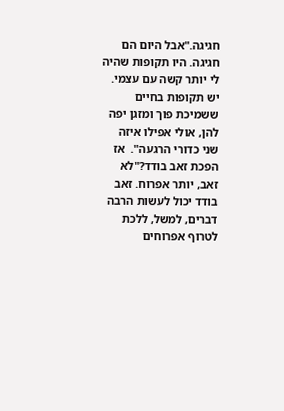חגיגה."אבל היום הם חגיגה. היו תקופות שהיה לי יותר קשה עם עצמי. יש תקופות בחיים ששמיכת פוך ומזגן יפה להן, אולי אפילו איזה שני כדורי הרגעה".  אז הפכת זאב בודד?"לא זאב, יותר אפרוח. זאב בודד יכול לעשות הרבה דברים, למשל, ללכת לטרוף אפרוחים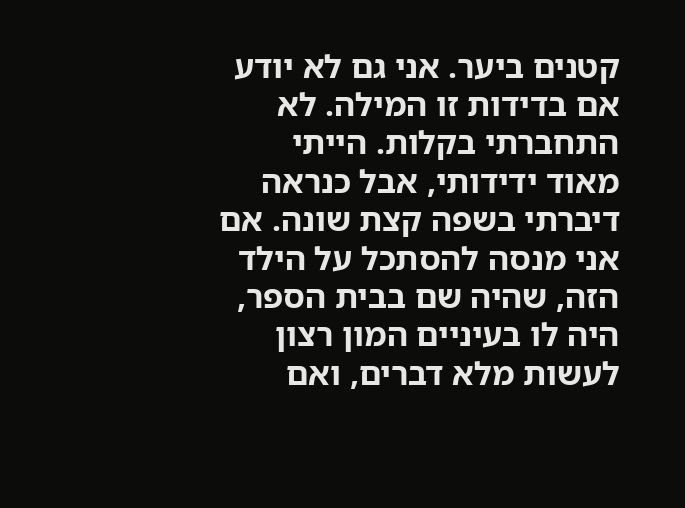קטנים ביער. אני גם לא יודע אם בדידות זו המילה. לא התחברתי בקלות. הייתי מאוד ידידותי, אבל כנראה דיברתי בשפה קצת שונה. אם אני מנסה להסתכל על הילד הזה, שהיה שם בבית הספר, היה לו בעיניים המון רצון לעשות מלא דברים, ואם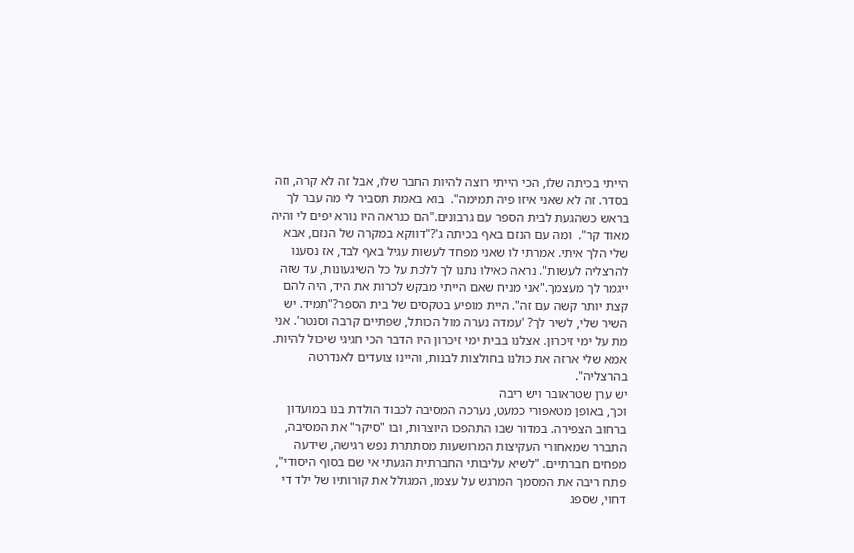הייתי בכיתה שלו, הכי הייתי רוצה להיות החבר שלו, אבל זה לא קרה, וזה בסדר. זה לא שאני איזו פיה תמימה".  בוא באמת תסביר לי מה עבר לך בראש כשהגעת לבית הספר עם גרבונים."הם כנראה היו נורא יפים לי והיה מאוד קר".  ומה עם הנזם באף בכיתה ג'?"דווקא במקרה של הנזם, אבא שלי הלך איתי. אמרתי לו שאני מפחד לעשות עגיל באף לבד, אז נסענו להרצליה לעשות". נראה כאילו נתנו לך ללכת על כל השיגעונות, עד שזה ייגמר לך מעצמך."אני מניח שאם הייתי מבקש לכרות את היד, היה להם קצת יותר קשה עם זה". היית מופיע בטקסים של בית הספר?"תמיד. יש השיר שלי, לשיר לך? 'עמדה נערה מול הכותל, שפתיים קרבה וסנטר'. אני מת על ימי זיכרון. אצלנו בבית ימי זיכרון היו הדבר הכי חגיגי שיכול להיות. אמא שלי ארזה את כולנו בחולצות לבנות, והיינו צועדים לאנדרטה בהרצליה".
יש ערן שטראובר ויש ריבה
וכך, באופן מטאפורי כמעט, נערכה המסיבה לכבוד הולדת בנו במועדון ברחוב הצפירה. במדור שבו התהפכו היוצרות, ובו "סיקר" את המסיבה, התברר שמאחורי העקיצות המרושעות מסתתרת נפש רגישה, שידעה מפחים חברתיים. "לשיא עליבותי החברתית הגעתי אי שם בסוף היסודי", פתח ריבה את המסמך המרגש על עצמו, המגולל את קורותיו של ילד די דחוי, שספג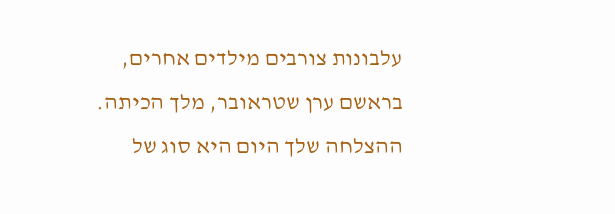עלבונות צורבים מילדים אחרים, בראשם ערן שטראובר, מלך הכיתה. ההצלחה שלך היום היא סוג של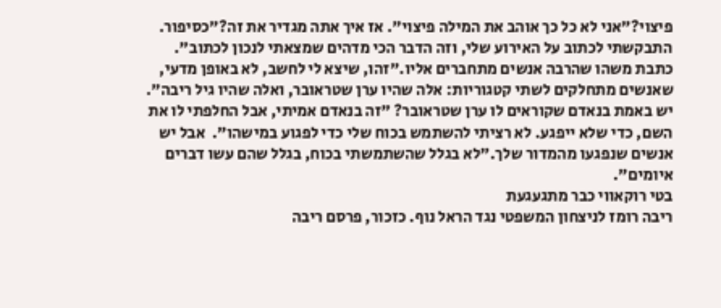פיצוי?"אני לא כל כך אוהב את המילה פיצוי". אז איך אתה מגדיר את זה?"כסיפור. התבקשתי לכתוב על האירוע שלי, וזה הדבר הכי מדהים שמצאתי לנכון לכתוב". כתבת משהו שהרבה אנשים מתחברים אליו."זהו, שיצא לי לחשב, לא באופן מדעי, שאנשים מתחלקים לשתי קטגוריות: אלה שהיו ערן שטראובר, ואלה שהיו גיל ריבה". יש באמת בנאדם שקוראים לו ערן שטראובר? "זה בנאדם אמיתי, אבל החלפתי לו את השם, כדי שלא ייפגע. לא רציתי להשתמש בכוח שלי כדי לפגוע במישהו".  אבל יש אנשים שנפגעו מהמדור שלך."לא בגלל שהשתמשתי בכוח, בגלל שהם עשו דברים איומים".
בטי רוקאווי כבר מתגעגעת
ריבה רומז לניצחון המשפטי נגד הראל נוף. כזכור, פרסם ריבה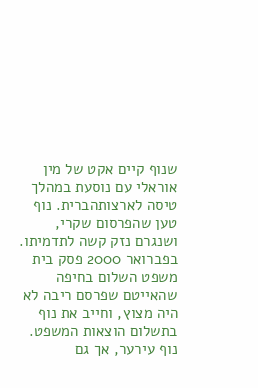שנוף קיים אקט של מין אוראלי עם נוסעת במהלך טיסה לארצותהברית. נוף טען שהפרסום שקרי, ושנגרם נזק קשה לתדמיתו. בפברואר 2000 פסק בית משפט השלום בחיפה שהאייטם שפרסם ריבה לא היה מצוץ, וחייב את נוף בתשלום הוצאות המשפט. נוף עירער, אך גם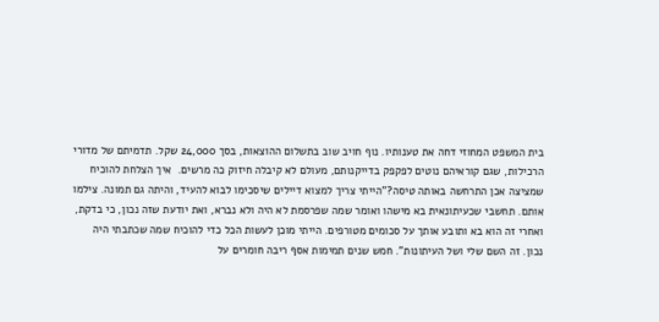בית המשפט המחוזי דחה את טענותיו. נוף חויב שוב בתשלום ההוצאות, בסך 24,000 שקל. תדמיתם של מדורי הרכילות, שגם קוראיהם נוטים לפקפק בדייקנותם, מעולם לא קיבלה חיזוק כה מרשים.  איך הצלחת להוכיח שמציצה אכן התרחשה באותה טיסה?"הייתי צריך למצוא דיילים שיסכימו לבוא להעיד, והיתה גם תמונה. צילמו אותם. תחשבי שכעיתונאית בא מישהו ואומר שמה שפרסמת לא היה ולא נברא, ואת יודעת שזה נכון, כי בדקת, ואחרי זה הוא בא ותובע אותך על סכומים מטורפים. הייתי מוכן לעשות הכל כדי להוכיח שמה שכתבתי היה נכון. זה השם שלי ושל העיתונות". חמש שנים תמימות אסף ריבה חומרים על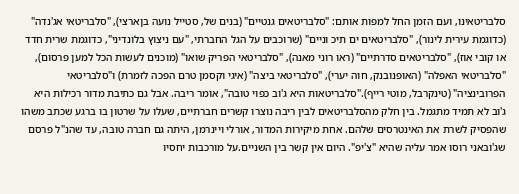סלבריטאינו, ועם הזמן החל למפות אותם: "סלבריטאים גנטיים" (בנים של, סטייל נועה בןארצי), "סלבריטאי אג'נדה" (כדוגמת עירית לינור), "סלבריטאים ים תיכ וניים" (שרוכבים על הגל החברתי, "עם ניצוץ בלונדיני", כדוגמת שרית חדד או קובי אוז), "סלבריטאים סדרתיים" (ראו רוני מאנה), "סלבריטאי הפריק שואו" (מוכנים לעשות הכל למען פרסום), "סלבריטאי האפלה" (האופנובנק, חוה יערי), "סלבריטאי ביצה" (איגי וקסמן טרם הפכה לזמרת) ו"סלבריטאי הפרובינציה" (טינקרבל, מוטי רייף)."סלבריטאות היא ג'וב כפוי טובה", אומר ריבה. אבל גם כתיבת מדור רכילות היא ג'וב לא תמיד מתגמל. בין חלק מהסלבריטאים לבין ריבה נוצרו קשרים חברתיים, שעלו על שרטון בו ברגע שכתב משהו שהפסיק לשרת את האינטרסים שלהם. אחת מיקירות המדור, אורלי ויינרמן, היתה גם חברה טובה, עד שהנ"ל פרסם שג'ובאני רוסו אמר עליה שהיא "צ'יפ". היום אין קשר בין השניים.על מורכבות יחסיו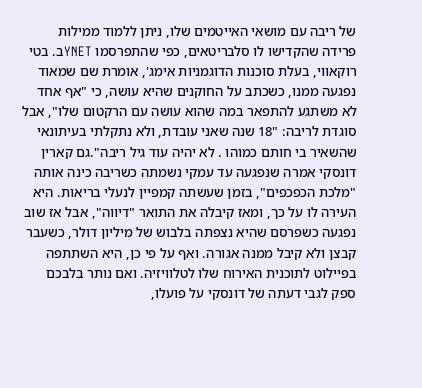של ריבה עם מושאי האייטמים שלו, ניתן ללמוד ממילות פרידה שהקדישו לו סלבריטאים, כפי שהתפרסמו YNETב. בטי רוקאווי, בעלת סוכנות הדוגמניות אימג', אומרת שם שמאוד נפגעה ממנו, כשכתב על החוקנים שהיא עושה, כי "אף אחד לא משתגע להתפאר במה שהוא עושה עם הרקטום שלו", אבל סוגדת לריבה: "18 שנה שאני עובדת, ולא נתקלתי בעיתונאי שהשאיר בי חותם כמוהו . לא יהיה עוד גיל ריבה".גם קארין דונסקי אמרה שנפגעה עד עמקי נשמתה כשריבה כינה אותה "מלכת הכפכפים", בזמן שעשתה קמפיין לנעלי בריאות. היא העירה לו על כך, ומאז קיבלה את התואר "דיווה", אבל אז שוב נפגעה כשפרסם שהיא נצפתה בלבוש של מיליון דולר, כשעבר קבצן ולא קיבל ממנה אגורה. ואף על פי כן, היא השתתפה בפיילוט לתוכנית האירוח שלו לטלוויזיה. ואם נותר בלבכם ספק לגבי דעתה של דונסקי על פועלו,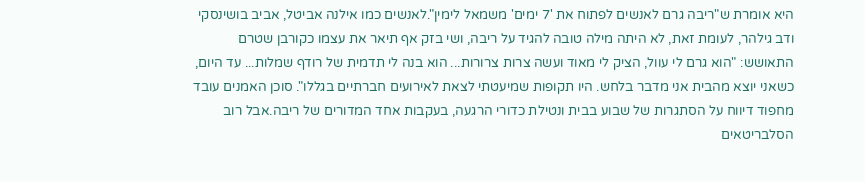היא אומרת ש"ריבה גרם לאנשים לפתוח את '7 ימים' משמאל לימין".לאנשים כמו אילנה אביטל, אביב בושינסקי ודב גילהר, לעומת זאת, לא היתה מילה טובה להגיד על ריבה, ושי בזק אף תיאר את עצמו כקורבן שטרם התאושש: "הוא גרם לי עוול, הציק לי מאוד ועשה צרות צרורות... הוא בנה לי תדמית של רודף שמלות... עד היום, כשאני יוצא מהבית אני מדבר בלחש. היו תקופות שמיעטתי לצאת לאירועים חברתיים בגללו". סוכן האמנים עובד מחפוד דיווח על הסתגרות של שבוע בבית ונטילת כדורי הרגעה, בעקבות אחד המדורים של ריבה.אבל רוב הסלבריטאים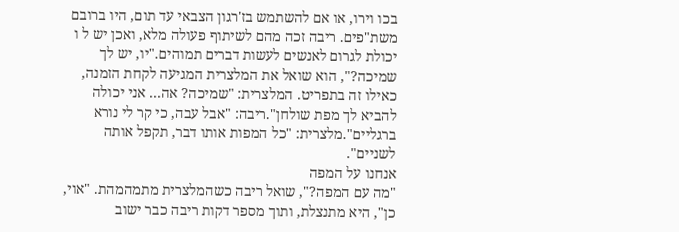בכו וירו, או אם להשתמש בז'רגון הצבאי עד תום, היו ברובם משת"פים. ריבה זכה מהם לשיתוף פעולה מלא, ואכן יש ל ו יכולת לגרום לאנשים לעשות דברים תמוהים."יו, יש לך שמיכה?", הוא שואל את המלצרית המגיעה לקחת הזמנה, כאילו זה בתפריט. המלצרית: "שמיכה? אה... אני יכולה להביא לך מפת שולחן".ריבה: "אבל עבה, כי קר לי נורא ברגליים".מלצרית: "כל המפות אותו דבר, תקפל אותה לשניים".
אנחנו על המפה
"מה עם המפה?", שואל ריבה כשהמלצרית מתמהמהת. "אוי, כן", היא מתנצלת, ותוך מספר דקות ריבה כבר ישוב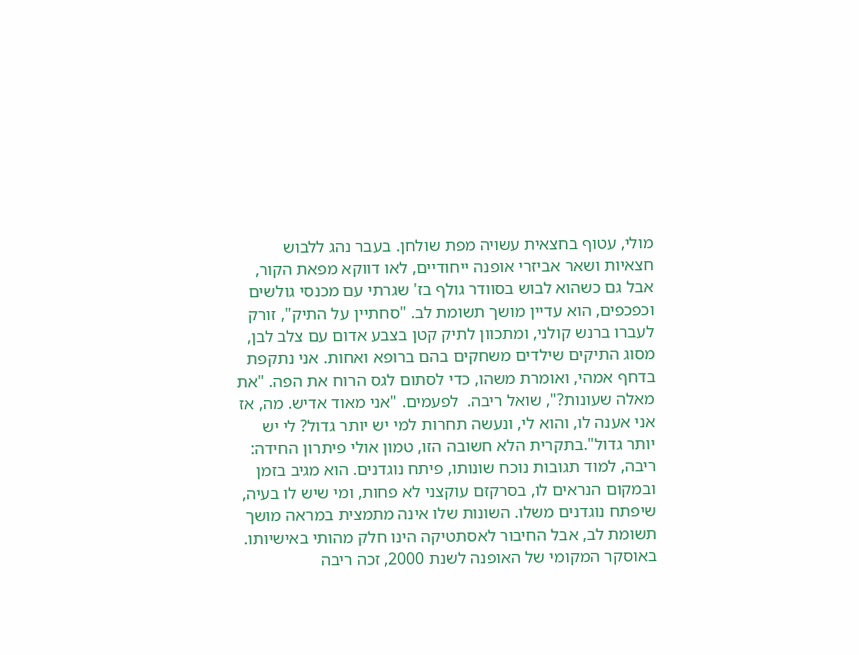מולי, עטוף בחצאית עשויה מפת שולחן. בעבר נהג ללבוש חצאיות ושאר אביזרי אופנה ייחודיים, לאו דווקא מפאת הקור, אבל גם כשהוא לבוש בסוודר גולף בז' שגרתי עם מכנסי גולשים וכפכפים, הוא עדיין מושך תשומת לב. "סחתיין על התיק", זורק לעברו ברנש קולני, ומתכוון לתיק קטן בצבע אדום עם צלב לבן, מסוג התיקים שילדים משחקים בהם ברופא ואחות. אני נתקפת בדחף אמהי, ואומרת משהו, כדי לסתום לגס הרוח את הפה. "את מאלה שעונות?", שואל ריבה.  לפעמים. "אני מאוד אדיש. מה, אז אני אענה לו, והוא לי, ונעשה תחרות למי יש יותר גדול? לי יש יותר גדול".בתקרית הלא חשובה הזו, טמון אולי פיתרון החידה: ריבה, למוד תגובות נוכח שונותו, פיתח נוגדנים. הוא מגיב בזמן ובמקום הנראים לו, בסרקזם עוקצני לא פחות, ומי שיש לו בעיה, שיפתח נוגדנים משלו. השונות שלו אינה מתמצית במראה מושך תשומת לב, אבל החיבור לאסתטיקה הינו חלק מהותי באישיותו. באוסקר המקומי של האופנה לשנת 2000, זכה ריבה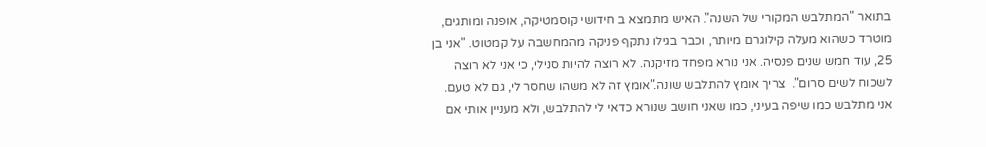בתואר "המתלבש המקורי של השנה". האיש מתמצא ב חידושי קוסמטיקה, אופנה ומותגים, מוטרד כשהוא מעלה קילוגרם מיותר, וכבר בגילו נתקף פניקה מהמחשבה על קמטוט. "אני בן 25, עוד חמש שנים פנסיה. אני נורא מפחד מזיקנה. לא רוצה להיות סנילי, כי אני לא רוצה לשכוח לשים סרום".  צריך אומץ להתלבש שונה."אומץ זה לא משהו שחסר לי, גם לא טעם. אני מתלבש כמו שיפה בעיני, כמו שאני חושב שנורא כדאי לי להתלבש, ולא מעניין אותי אם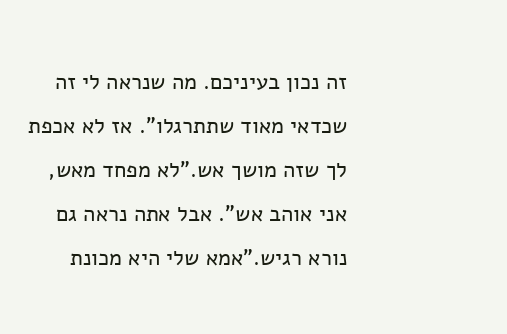זה נכון בעיניכם. מה שנראה לי זה שכדאי מאוד שתתרגלו". אז לא אכפת לך שזה מושך אש."לא מפחד מאש, אני אוהב אש". אבל אתה נראה גם נורא רגיש."אמא שלי היא מכונת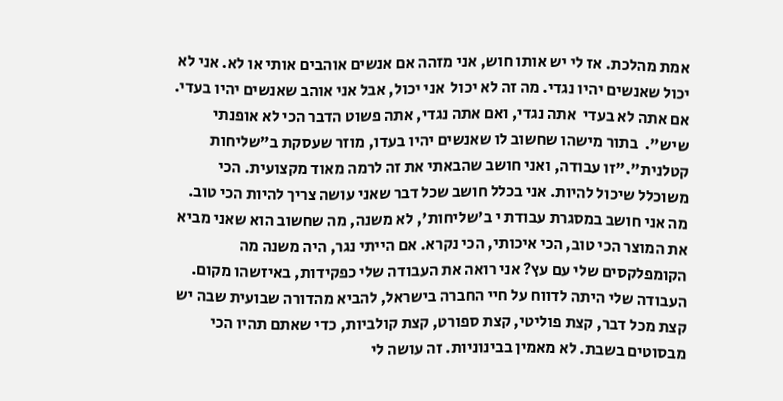אמת מהלכת. אז לי יש אותו חוש, אני מזהה אם אנשים אוהבים אותי או לא. אני לא יכול שאנשים יהיו נגדי. מה זה לא יכול  אני יכול, אבל אני אוהב שאנשים יהיו בעדי. אם אתה לא בעדי  אתה נגדי, ואם אתה נגדי, אתה פשוט הדבר הכי לא אופנתי שיש".  בתור מישהו שחשוב לו שאנשים יהיו בעדו, מוזר שעסקת ב"שליחות קטלנית"."זו עבודה, ואני חושב שהבאתי את זה לרמה מאוד מקצועית. הכי משוכלל שיכול להיות. אני בכלל חושב שכל דבר שאני עושה צריך להיות הכי טוב. מה אני חושב במסגרת עבודת י ב'שליחות', לא משנה, מה שחשוב הוא שאני מביא את המוצר הכי טוב, הכי איכותי, הכי נקרא. אם הייתי נגר, היה משנה מה הקומפלקסים שלי עם עץ? אני רואה את העבודה שלי כפקידות, באיזשהו מקום. העבודה שלי היתה לדווח על חיי החברה בישראל, להביא מהדורה שבועית שבה יש קצת מכל דבר, קצת פוליטי, קצת ספורט, קצת קולביות, כדי שאתם תהיו הכי מבסוטים בשבת. לא מאמין בבינוניות. זה עושה לי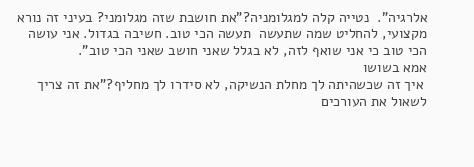אלרגיה".  נטייה קלה למגלומניה?"את חושבת שזה מגלומני? בעיני זה נורא מקצועי, להחליט שמה שתעשה  תעשה הכי טוב. חשיבה בגדול. אני עושה הכי טוב כי אני שואף לזה, לא בגלל שאני חושב שאני הכי טוב".
אמא בשושו
 איך זה שכשהיתה לך מחלת הנשיקה, לא סידרו לך מחליף?"את זה צריך לשאול את העורכים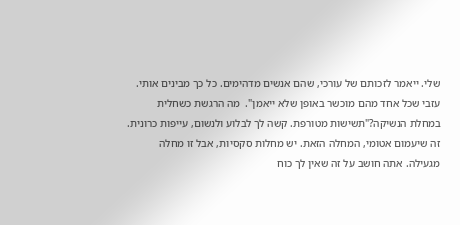שלי. ייאמר לזכותם של עורכי, שהם אנשים מדהימים. כל כך מבינים אותי. עזבי שכל אחד מהם מוכשר באופן שלא ייאמן".  מה הרגשת כשחלית במחלת הנשיקה?"תשישות מטורפת. קשה לך לבלוע ולנשום, עייפות כרונית. זה שיעמום אטומי, המחלה הזאת. יש מחלות סקסיות, אבל זו מחלה מגעילה. אתה חושב על זה שאין לך כוח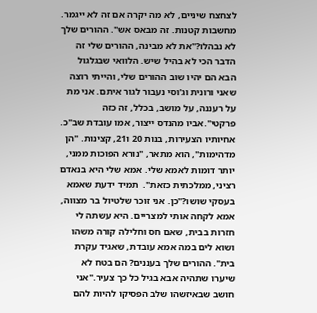לצחצח שיניים, לא מה יקרה אם זה לא ייגמר. מחשבות קטנות. זה מבאס אש". ההורים שלך לא נבהלו?"את לא מבינה, ההורים שלי זה הדבר הכי לא בהיל שיש. הלוואי שבגלגול הבא הם יהיו שוב ההורים שלי, והייתי רוצה שאני ורונית וג'וסי נעבור לגור איתם. אני מת על רעננה, על מושב, בכלל, זה כזה פרקטי".אביו מהנדס ייצור, אמו עובדת שב"כ. אחיותיו הצעירות, בנות 20 ו21, קצינות. "הן מדהימות", הוא מתאר, "נורא הפוכות ממני, יותר דומות לאמא שלי. אמא שלי היא בנאדם רציני, ממלכתית כזאת".  תמיד ידעת שאמא בעסקי שושו?"כן. אני זוכר שלטיול בר מצווה, אמא לקחה אותי למצריים. היא עשתה לי חזרות בבית, שאם חס וחלילה קורה משהו ושוא לים במה אמא עובדת, שאגיד עקרת בית". ההורים שלך בעננים? הם בטח לא שיערו שתהיה אבא בגיל כל כך צעיר."אני חושב שבאיזשהו שלב הפסיקו להיות להם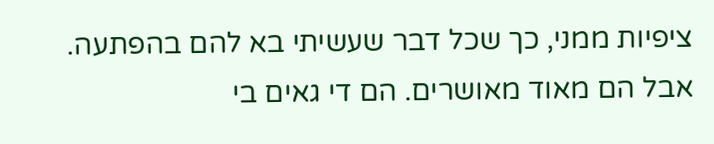ציפיות ממני, כך שכל דבר שעשיתי בא להם בהפתעה. אבל הם מאוד מאושרים. הם די גאים בי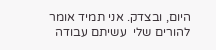היום, ובצדק. אני תמיד אומר להורים שלי  עשיתם עבודה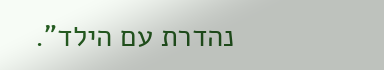נהדרת עם הילד".